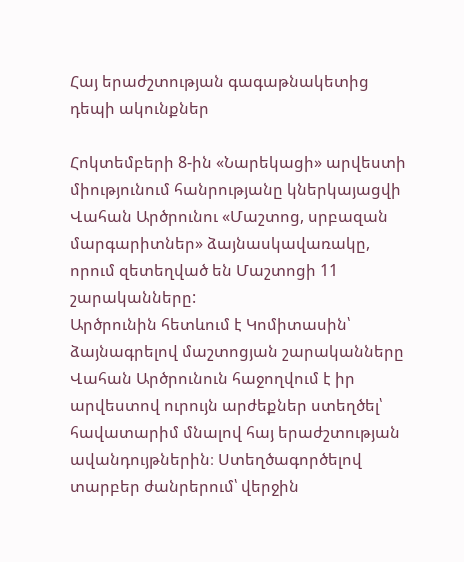Հայ երաժշտության գագաթնակետից դեպի ակունքներ

Հոկտեմբերի 8-ին «Նարեկացի» արվեստի միությունում հանրությանը կներկայացվի Վահան Արծրունու «Մաշտոց, սրբազան մարգարիտներ» ձայնասկավառակը, որում զետեղված են Մաշտոցի 11 շարականները:
Արծրունին հետևում է Կոմիտասին՝ ձայնագրելով մաշտոցյան շարականները
Վահան Արծրունուն հաջողվում է իր արվեստով ուրույն արժեքներ ստեղծել՝ հավատարիմ մնալով հայ երաժշտության ավանդույթներին։ Ստեղծագործելով տարբեր ժանրերում՝ վերջին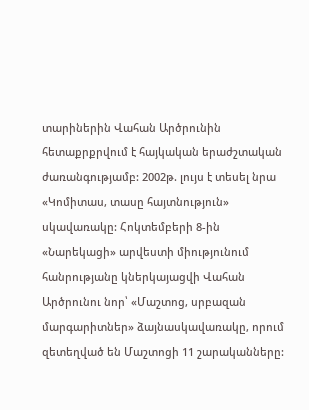տարիներին Վահան Արծրունին հետաքրքրվում է հայկական երաժշտական ժառանգությամբ: 2002թ. լույս է տեսել նրա «Կոմիտաս, տասը հայտնություն» սկավառակը: Հոկտեմբերի 8-ին «Նարեկացի» արվեստի միությունում հանրությանը կներկայացվի Վահան Արծրունու նոր՝ «Մաշտոց, սրբազան մարգարիտներ» ձայնասկավառակը, որում զետեղված են Մաշտոցի 11 շարականները: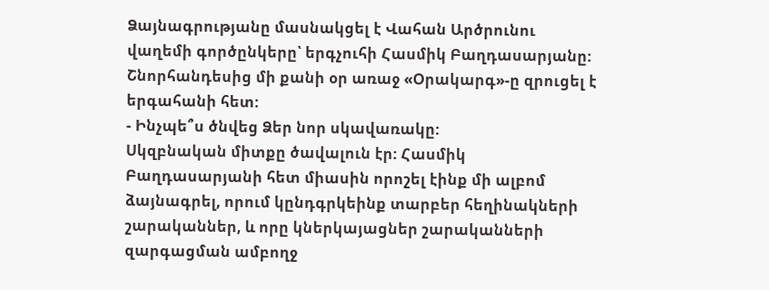Ձայնագրությանը մասնակցել է Վահան Արծրունու վաղեմի գործընկերը՝ երգչուհի Հասմիկ Բաղդասարյանը: Շնորհանդեսից մի քանի օր առաջ «Օրակարգ»-ը զրուցել է երգահանի հետ:
- Ինչպե՞ս ծնվեց Ձեր նոր սկավառակը:
Սկզբնական միտքը ծավալուն էր: Հասմիկ Բաղդասարյանի հետ միասին որոշել էինք մի ալբոմ ձայնագրել, որում կընդգրկեինք տարբեր հեղինակների շարականներ, և որը կներկայացներ շարականների զարգացման ամբողջ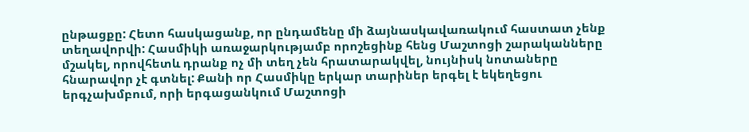ընթացքը: Հետո հասկացանք, որ ընդամենը մի ձայնասկավառակում հաստատ չենք տեղավորվի: Հասմիկի առաջարկությամբ որոշեցինք հենց Մաշտոցի շարականները մշակել, որովհետև դրանք ոչ մի տեղ չեն հրատարակվել, նույնիսկ նոտաները հնարավոր չէ գտնել: Քանի որ Հասմիկը երկար տարիներ երգել է եկեղեցու երգչախմբում, որի երգացանկում Մաշտոցի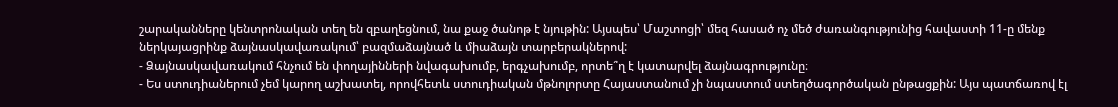շարականները կենտրոնական տեղ են զբաղեցնում, նա քաջ ծանոթ է նյութին: Այսպես՝ Մաշտոցի՝ մեզ հասած ոչ մեծ ժառանգությունից հավաստի 11-ը մենք ներկայացրինք ձայնասկավառակում՝ բազմաձայնած և միաձայն տարբերակներով:
- Ձայնասկավառակում հնչում են փողայինների նվագախումբ, երգչախումբ, որտե՞ղ է կատարվել ձայնագրությունը։
- Ես ստուդիաներում չեմ կարող աշխատել, որովհետև ստուդիական մթնոլորտը Հայաստանում չի նպաստում ստեղծագործական ընթացքին: Այս պատճառով էլ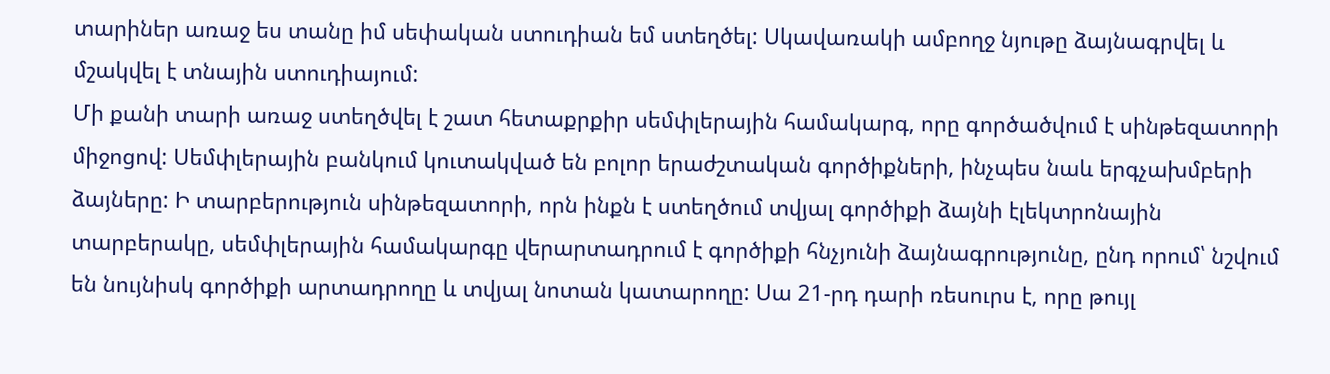տարիներ առաջ ես տանը իմ սեփական ստուդիան եմ ստեղծել: Սկավառակի ամբողջ նյութը ձայնագրվել և մշակվել է տնային ստուդիայում:
Մի քանի տարի առաջ ստեղծվել է շատ հետաքրքիր սեմփլերային համակարգ, որը գործածվում է սինթեզատորի միջոցով: Սեմփլերային բանկում կուտակված են բոլոր երաժշտական գործիքների, ինչպես նաև երգչախմբերի ձայները: Ի տարբերություն սինթեզատորի, որն ինքն է ստեղծում տվյալ գործիքի ձայնի էլեկտրոնային տարբերակը, սեմփլերային համակարգը վերարտադրում է գործիքի հնչյունի ձայնագրությունը, ընդ որում՝ նշվում են նույնիսկ գործիքի արտադրողը և տվյալ նոտան կատարողը: Սա 21-րդ դարի ռեսուրս է, որը թույլ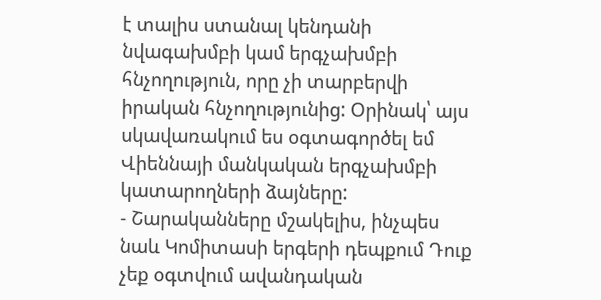է տալիս ստանալ կենդանի նվագախմբի կամ երգչախմբի հնչողություն, որը չի տարբերվի իրական հնչողությունից: Օրինակ՝ այս սկավառակում ես օգտագործել եմ Վիեննայի մանկական երգչախմբի կատարողների ձայները:
- Շարականները մշակելիս, ինչպես նաև Կոմիտասի երգերի դեպքում Դուք չեք օգտվում ավանդական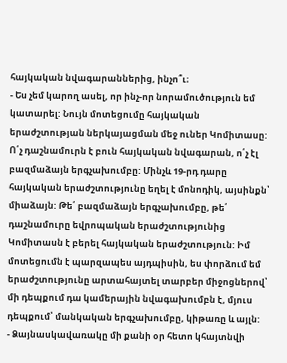հայկական նվագարաններից, ինչո՞ւ։
- Ես չեմ կարող ասել, որ ինչ-որ նորամուծություն եմ կատարել: Նույն մոտեցումը հայկական երաժշտության ներկայացման մեջ ուներ Կոմիտասը: Ո՛չ դաշնամուրն է բուն հայկական նվագարան, ո՛չ էլ բազմաձայն երգչախումբը: Մինչև 19-րդ դարը հայկական երաժշտությունը եղել է մոնոդիկ, այսինքն՝ միաձայն: Թե՛ բազմաձայն երգչախումբը, թե՛ դաշնամուրը եվրոպական երաժշտությունից Կոմիտասն է բերել հայկական երաժշտություն: Իմ մոտեցումն է պարզապես այդպիսին, ես փորձում եմ երաժշտությունը արտահայտել տարբեր միջոցներով՝ մի դեպքում դա կամերային նվագախումբն է, մյուս դեպքում՝ մանկական երգչախումբը, կիթառը և այլն:
- Ձայնասկավառակը մի քանի օր հետո կհայտնվի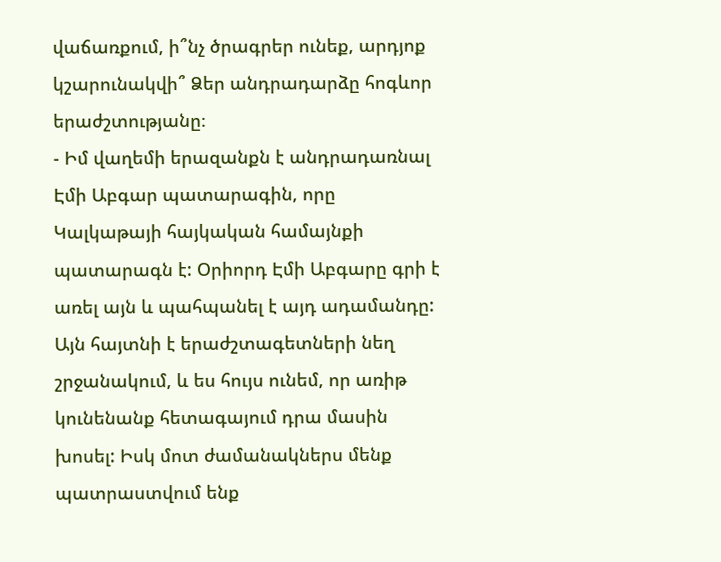վաճառքում, ի՞նչ ծրագրեր ունեք, արդյոք կշարունակվի՞ Ձեր անդրադարձը հոգևոր երաժշտությանը։
- Իմ վաղեմի երազանքն է անդրադառնալ Էմի Աբգար պատարագին, որը Կալկաթայի հայկական համայնքի պատարագն է: Օրիորդ Էմի Աբգարը գրի է առել այն և պահպանել է այդ ադամանդը: Այն հայտնի է երաժշտագետների նեղ շրջանակում, և ես հույս ունեմ, որ առիթ կունենանք հետագայում դրա մասին խոսել: Իսկ մոտ ժամանակներս մենք պատրաստվում ենք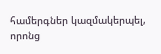համերգներ կազմակերպել, որոնց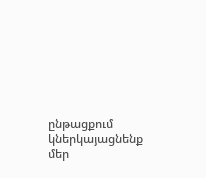ընթացքում կներկայացնենք մեր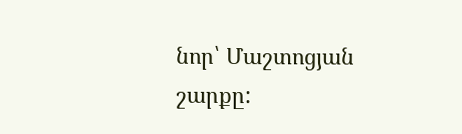նոր՝ Մաշտոցյան շարքը: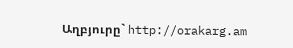Աղբյուրը` http://orakarg.am